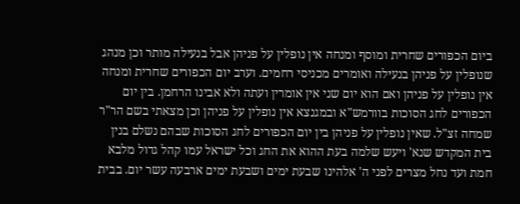ביום הכפורים שחרית ומוסף ומנחה אין נופלין על פניהן אבל בנעילה מותר וכן מנהג שנופלין על פניהן בנעילה ואומרים מכניסי רחמים. וערב יום הכפורים שחרית ומנחה אין נופלין על פניהן ואם הוא יום שני אין אומרין ועתה ולא אבינו הרחמן. בין יום הכפורים לחג הסוכות בוורמש"א ובמגנצא אין נופלין על פניהן וכן מצאתי בשם הר"ר שמחה זצ"ל. שאין נופלין על פניהן בין יום הכפורים לחג הסוכות שבהם נשלם בנין בית המקדש שנא' ויעש שלמה בעת ההוא את החג וכל ישראל עמו קהל גדול מלבא חמת ועד נחל מצרים לפני ה' אלהינו שבעת ימים ושבעת ימים ארבעה עשר יום. בבית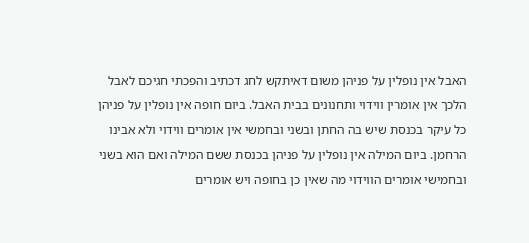האבל אין נופלין על פניהן משום דאיתקש לחג דכתיב והפכתי חגיכם לאבל הלכך אין אומרין ווידוי ותחנונים בבית האבל. ביום חופה אין נופלין על פניהן כל עיקר בכנסת שיש בה החתן ובשני ובחמשי אין אומרים ווידוי ולא אבינו הרחמן. ביום המילה אין נופלין על פניהן בכנסת ששם המילה ואם הוא בשני ובחמישי אומרים הווידוי מה שאין כן בחופה ויש אומרים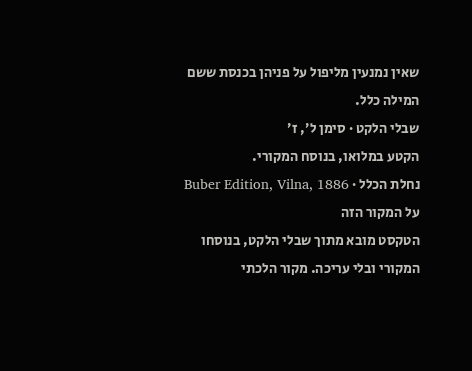שאין נמנעין מליפול על פניהן בכנסת ששם המילה כלל.
שבלי הלקט · סימן ל׳, ז׳
הקטע במלואו, בנוסח המקורי.
נחלת הכלל · Buber Edition, Vilna, 1886
על המקור הזה
הטקסט מובא מתוך שבלי הלקט, בנוסחו המקורי ובלי עריכה. מקור הלכתי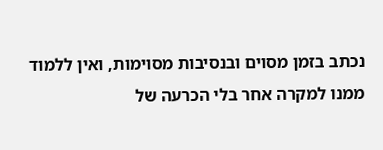נכתב בזמן מסוים ובנסיבות מסוימות, ואין ללמוד ממנו למקרה אחר בלי הכרעה של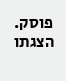פוסק. הצגתו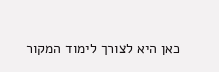כאן היא לצורך לימוד המקור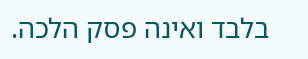בלבד ואינה פסק הלכה.